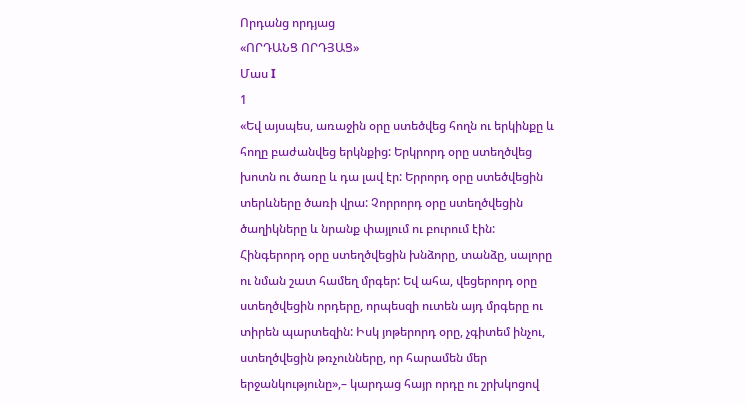Որդանց որդյաց
«ՈՐԴԱՆՑ ՈՐԴՅԱՑ»
Մաս I
1
«Եվ այսպես, առաջին օրը ստեծվեց հողն ու երկինքը և հողը բաժանվեց երկնքից: Երկրորդ օրը ստեղծվեց խոտն ու ծառը և դա լավ էր: Երրորդ օրը ստեծվեցին տերևները ծառի վրա: Չորրորդ օրը ստեղծվեցին ծաղիկները և նրանք փայլում ու բուրում էին: Հինգերորդ օրը ստեղծվեցին խնձորը, տանձը, սալորը ու նման շատ համեղ մրգեր: Եվ ահա, վեցերորդ օրը ստեղծվեցին որդերը, որպեսզի ուտեն այդ մրգերը ու տիրեն պարտեզին: Իսկ յոթերորդ օրը, չգիտեմ ինչու, ստեղծվեցին թռչունները, որ հարամեն մեր երջանկությունը»,– կարդաց հայր որդը ու շրխկոցով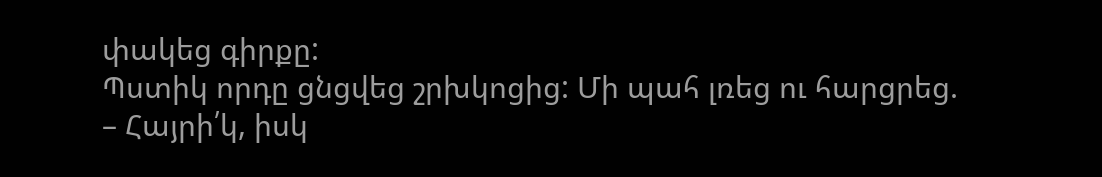փակեց գիրքը:
Պստիկ որդը ցնցվեց շրխկոցից: Մի պահ լռեց ու հարցրեց.
– Հայրի՛կ, իսկ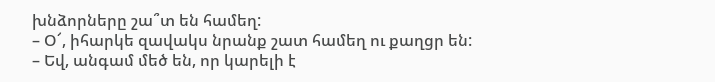խնձորները շա՞տ են համեղ:
– Օ՜, իհարկե զավակս նրանք շատ համեղ ու քաղցր են:
– Եվ, անգամ մեծ են, որ կարելի է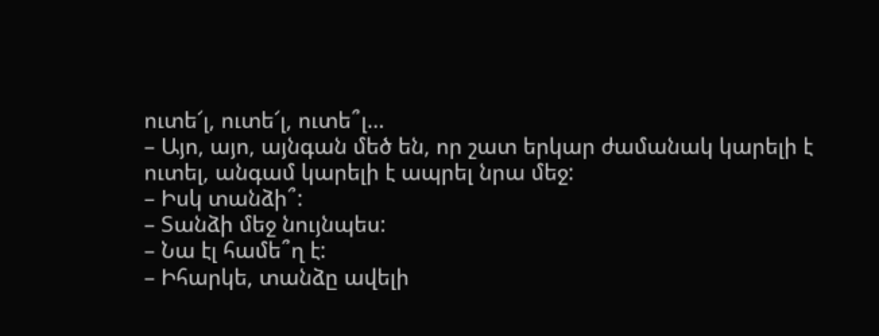ուտե՜լ, ուտե՜լ, ուտե՞լ…
– Այո, այո, այնգան մեծ են, որ շատ երկար ժամանակ կարելի է ուտել, անգամ կարելի է ապրել նրա մեջ:
– Իսկ տանձի՞:
– Տանձի մեջ նույնպես:
– Նա էլ համե՞ղ է:
– Իհարկե, տանձը ավելի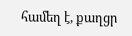համեղ է, քաղցր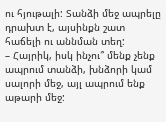ու հյութալի: Տանձի մեջ ապրելը դրախտ է, այսինքն շատ հաճելի ու աննման տեղ:
– Հայրիկ, իսկ ինչու՞ մենք չենք ապրում տանձի, խնձորի կամ սալորի մեջ, այլ ապրում ենք աթարի մեջ: